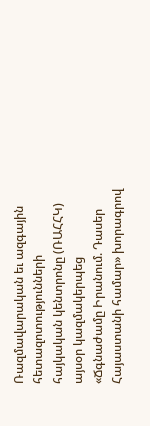Ռազմավարական եւ ազգային հետազոտությունների հայկական կենտրոնը (ՌԱՀՀԿ) այսօր կազմակերպեց «Ճգնաժամը Իրանում. Դասեր Հայաստանի համար» խորագրով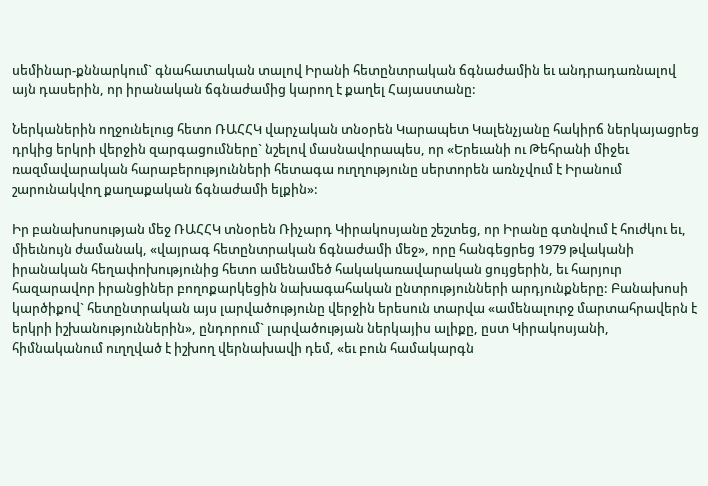սեմինար-քննարկում` գնահատական տալով Իրանի հետընտրական ճգնաժամին եւ անդրադառնալով այն դասերին, որ իրանական ճգնաժամից կարող է քաղել Հայաստանը:

Ներկաներին ողջունելուց հետո ՌԱՀՀԿ վարչական տնօրեն Կարապետ Կալենչյանը հակիրճ ներկայացրեց դրկից երկրի վերջին զարգացումները` նշելով մասնավորապես, որ «Երեւանի ու Թեհրանի միջեւ ռազմավարական հարաբերությունների հետագա ուղղությունը սերտորեն առնչվում է Իրանում շարունակվող քաղաքական ճգնաժամի ելքին»:

Իր բանախոսության մեջ ՌԱՀՀԿ տնօրեն Ռիչարդ Կիրակոսյանը շեշտեց, որ Իրանը գտնվում է հուժկու եւ, միեւնույն ժամանակ, «վայրագ հետընտրական ճգնաժամի մեջ», որը հանգեցրեց 1979 թվականի իրանական հեղափոխությունից հետո ամենամեծ հակակառավարական ցույցերին, եւ հարյուր հազարավոր իրանցիներ բողոքարկեցին նախագահական ընտրությունների արդյունքները: Բանախոսի կարծիքով` հետընտրական այս լարվածությունը վերջին երեսուն տարվա «ամենալուրջ մարտահրավերն է երկրի իշխանություններին», ընդորում` լարվածության ներկայիս ալիքը, ըստ Կիրակոսյանի, հիմնականում ուղղված է իշխող վերնախավի դեմ, «եւ բուն համակարգն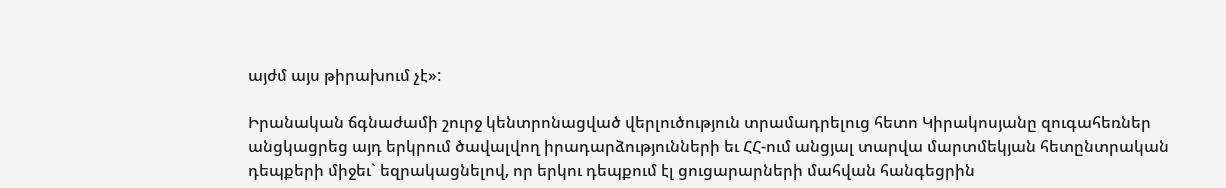այժմ այս թիրախում չէ»:

Իրանական ճգնաժամի շուրջ կենտրոնացված վերլուծություն տրամադրելուց հետո Կիրակոսյանը զուգահեռներ անցկացրեց այդ երկրում ծավալվող իրադարձությունների եւ ՀՀ-ում անցյալ տարվա մարտմեկյան հետընտրական դեպքերի միջեւ` եզրակացնելով, որ երկու դեպքում էլ ցուցարարների մահվան հանգեցրին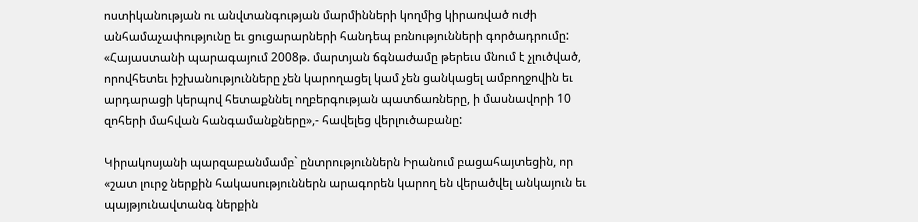ոստիկանության ու անվտանգության մարմինների կողմից կիրառված ուժի անհամաչափությունը եւ ցուցարարների հանդեպ բռնությունների գործադրումը: «Հայաստանի պարագայում 2008թ. մարտյան ճգնաժամը թերեւս մնում է չլուծված, որովհետեւ իշխանությունները չեն կարողացել կամ չեն ցանկացել ամբողջովին եւ արդարացի կերպով հետաքննել ողբերգության պատճառները, ի մասնավորի 10 զոհերի մահվան հանգամանքները»,- հավելեց վերլուծաբանը:

Կիրակոսյանի պարզաբանմամբ` ընտրություններն Իրանում բացահայտեցին, որ «շատ լուրջ ներքին հակասություններն արագորեն կարող են վերածվել անկայուն եւ պայթյունավտանգ ներքին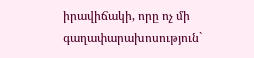իրավիճակի, որը ոչ մի գաղափարախոսություն`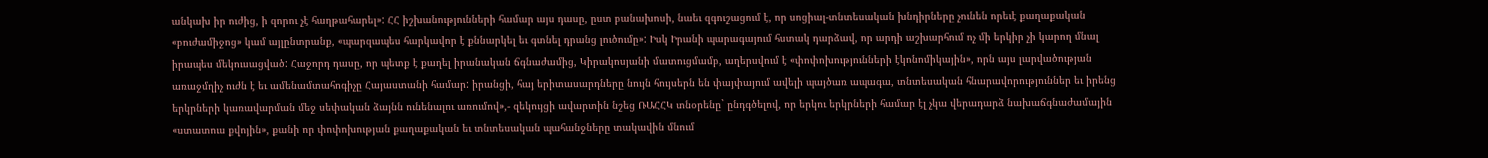անկախ իր ուժից, ի զորու չէ հաղթահարել»: ՀՀ իշխանությունների համար այս դասը, ըստ բանախոսի, նաեւ զգուշացում է, որ սոցիալ-տնտեսական խնդիրները չունեն որեւէ քաղաքական «բուժամիջոց» կամ այլընտրանք, «պարզապես հարկավոր է քննարկել եւ գտնել դրանց լուծումը»: Իսկ Իրանի պարագայում հստակ դարձավ, որ արդի աշխարհում ոչ մի երկիր չի կարող մնալ իրապես մեկուսացված: Հաջորդ դասը, որ պետք է քաղել իրանական ճգնաժամից, Կիրակոսյանի մատուցմամբ, աղերսվում է «փոփոխությունների էկոնոմիկային», որն այս լարվածության առաջմղիչ ուժն է եւ ամենամտահոգիչը Հայաստանի համար: իրանցի, հայ երիտասարդները նույն հույսերն են փայփայում ավելի պայծառ ապագա, տնտեսական հնարավորություններ եւ իրենց երկրների կառավարման մեջ սեփական ձայնն ունենալու առումով»,- զեկույցի ավարտին նշեց ՌԱՀՀԿ տնօրենը` ընդգծելով, որ երկու երկրների համար էլ չկա վերադարձ նախաճգնաժամային «ստատուս քվոյին», քանի որ փոփոխության քաղաքական եւ տնտեսական պահանջները տակավին մնում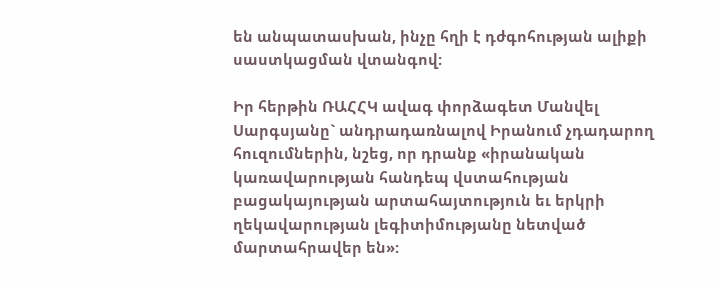են անպատասխան, ինչը հղի է դժգոհության ալիքի սաստկացման վտանգով:

Իր հերթին ՌԱՀՀԿ ավագ փորձագետ Մանվել Սարգսյանը` անդրադառնալով Իրանում չդադարող հուզումներին, նշեց, որ դրանք «իրանական կառավարության հանդեպ վստահության բացակայության արտահայտություն եւ երկրի ղեկավարության լեգիտիմությանը նետված մարտահրավեր են»: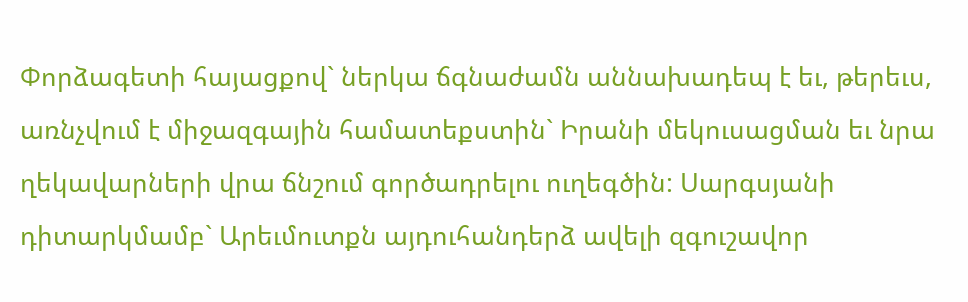Փորձագետի հայացքով` ներկա ճգնաժամն աննախադեպ է եւ, թերեւս, առնչվում է միջազգային համատեքստին` Իրանի մեկուսացման եւ նրա ղեկավարների վրա ճնշում գործադրելու ուղեգծին: Սարգսյանի դիտարկմամբ` Արեւմուտքն այդուհանդերձ ավելի զգուշավոր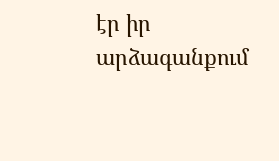էր իր արձագանքում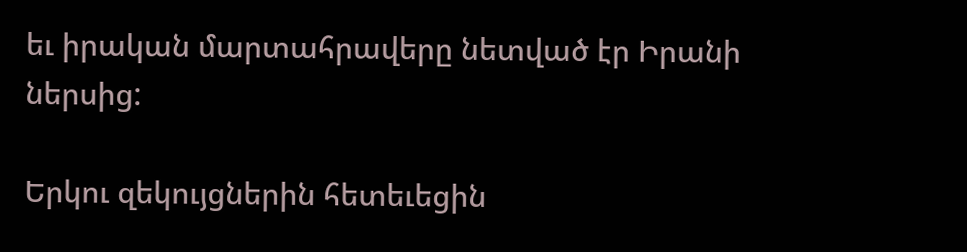եւ իրական մարտահրավերը նետված էր Իրանի ներսից:

Երկու զեկույցներին հետեւեցին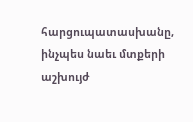հարցուպատասխանը, ինչպես նաեւ մտքերի աշխույժ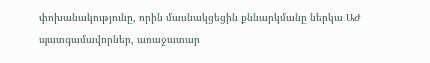փոխանակությունը, որին մասնակցեցին քննարկմանը ներկա ԱԺ պատգամավորներ, առաջատար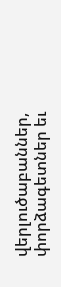վերլուծաբաններ, փորձագետներ եւ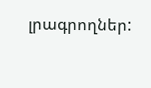լրագրողներ: